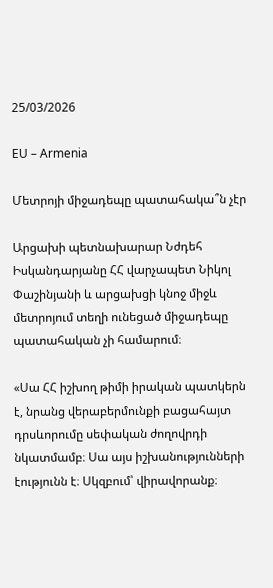25/03/2026

EU – Armenia

Մետրոյի միջադեպը պատահակա՞ն չէր

Արցախի պետնախարար Նժդեհ Իսկանդարյանը ՀՀ վարչապետ Նիկոլ Փաշինյանի և արցախցի կնոջ միջև մետրոյում տեղի ունեցած միջադեպը պատահական չի համարում։

«Սա ՀՀ իշխող թիմի իրական պատկերն է, նրանց վերաբերմունքի բացահայտ դրսևորումը սեփական ժողովրդի նկատմամբ։ Սա այս իշխանությունների էությունն է։ Սկզբում՝ վիրավորանք։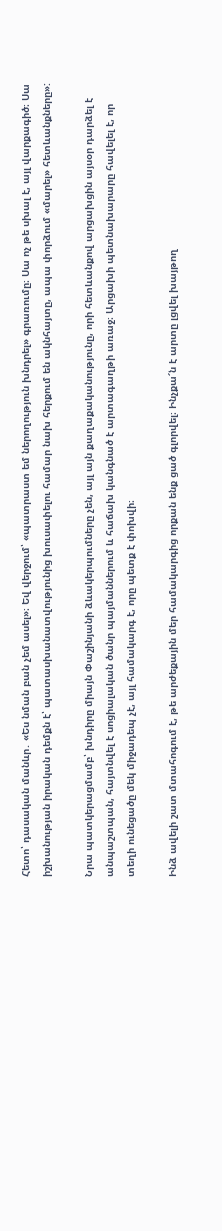Հետո՝ դասական մանևր․ «Ես նման բան չեմ ասել»։ Եվ վերջում՝ «պատրաստ եմ ներողություն խնդրել» գրառումը։ Սա ոչ թե սխալ է, այլ վարքագիծ։ Սա իշխանության իրական դեմքն է՝ պատասխանատվությունից խուսափելու համար նախ հերքում են ակնհայտը, ապա փորձում «մարել» հետևանքները»:

Նրա պատկերացմամբ՝ խնդիրը միայն Փաշինյանի ձևակերպումները չեն, այլ այն քաղաքականությունը, որի հետևանքով արցախցին այսօր դարձել է անպաշտպան, հայտնվել է սոցիալական ծանր պայմաններում և հաճախ կանգնած է արտագաղթի առաջ։ Արցախի պետնախարարը հավելել է, որ տեղի ունեցածը մեկ միջադեպ չէ, այլ համակարգ է, որը պետք է փոխվի։

Ինձ ավելի շատ մտահոգում է, թե արժեքային մեր համակարգից որքան ենք ցած գլորվել։ Ինչքա՜ն է արտը լցվել խայթող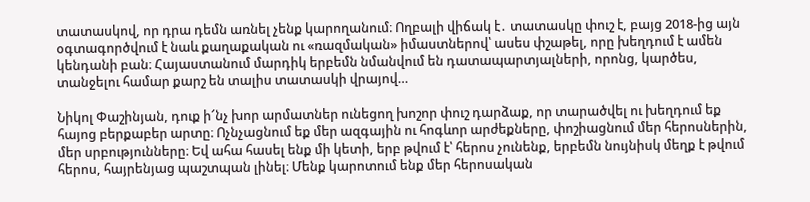տատասկով, որ դրա դեմն առնել չենք կարողանում։ Ողբալի վիճակ է․ տատասկը փուշ է, բայց 2018-ից այն օգտագործվում է նաև քաղաքական ու «ռազմական» իմաստներով՝ ասես փշաթել, որը խեղդում է ամեն կենդանի բան։ Հայաստանում մարդիկ երբեմն նմանվում են դատապարտյալների, որոնց, կարծես, տանջելու համար քարշ են տալիս տատասկի վրայով…

Նիկոլ Փաշինյան, դուք ի՜նչ խոր արմատներ ունեցող խոշոր փուշ դարձաք, որ տարածվել ու խեղդում եք հայոց բերքաբեր արտը։ Ոչնչացնում եք մեր ազգային ու հոգևոր արժեքները, փոշիացնում մեր հերոսներին, մեր սրբությունները։ Եվ ահա հասել ենք մի կետի, երբ թվում է՝ հերոս չունենք, երբեմն նույնիսկ մեղք է թվում հերոս, հայրենյաց պաշտպան լինել։ Մենք կարոտում ենք մեր հերոսական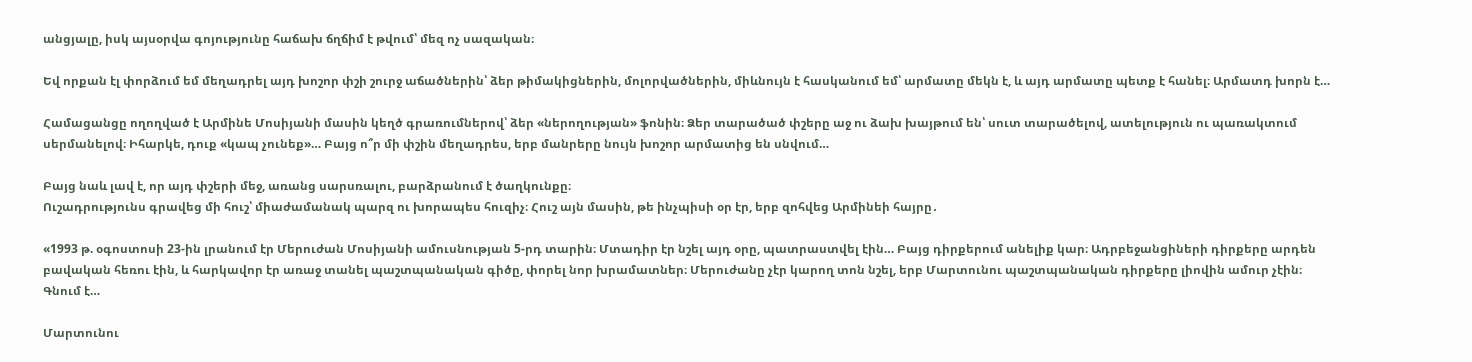անցյալը, իսկ այսօրվա գոյությունը հաճախ ճղճիմ է թվում՝ մեզ ոչ սազական։

Եվ որքան էլ փորձում եմ մեղադրել այդ խոշոր փշի շուրջ աճածներին՝ ձեր թիմակիցներին, մոլորվածներին, միևնույն է հասկանում եմ՝ արմատը մեկն է, և այդ արմատը պետք է հանել։ Արմատդ խորն է…

Համացանցը ողողված է Արմինե Մոսիյանի մասին կեղծ գրառումներով՝ ձեր «ներողության» ֆոնին։ Ձեր տարածած փշերը աջ ու ձախ խայթում են՝ սուտ տարածելով, ատելություն ու պառակտում սերմանելով։ Իհարկե, դուք «կապ չունեք»… Բայց ո՞ր մի փշին մեղադրես, երբ մանրերը նույն խոշոր արմատից են սնվում…

Բայց նաև լավ է, որ այդ փշերի մեջ, առանց սարսռալու, բարձրանում է ծաղկունքը։
Ուշադրությունս գրավեց մի հուշ՝ միաժամանակ պարզ ու խորապես հուզիչ։ Հուշ այն մասին, թե ինչպիսի օր էր, երբ զոհվեց Արմինեի հայրը․

«1993 թ. օգոստոսի 23-ին լրանում էր Մերուժան Մոսիյանի ամուսնության 5-րդ տարին։ Մտադիր էր նշել այդ օրը, պատրաստվել էին… Բայց դիրքերում անելիք կար։ Ադրբեջանցիների դիրքերը արդեն բավական հեռու էին, և հարկավոր էր առաջ տանել պաշտպանական գիծը, փորել նոր խրամատներ։ Մերուժանը չէր կարող տոն նշել, երբ Մարտունու պաշտպանական դիրքերը լիովին ամուր չէին։ Գնում է…

Մարտունու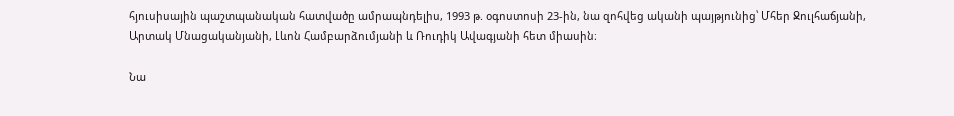հյուսիսային պաշտպանական հատվածը ամրապնդելիս, 1993 թ. օգոստոսի 23-ին, նա զոհվեց ականի պայթյունից՝ Մհեր Ջուլհաճյանի, Արտակ Մնացականյանի, Լևոն Համբարձումյանի և Ռուդիկ Ավագյանի հետ միասին։

Նա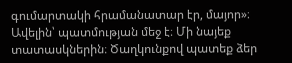գումարտակի հրամանատար էր, մայոր»։ Ավելին՝ պատմության մեջ է։ Մի նայեք տատասկներին։ Ծաղկունքով պատեք ձեր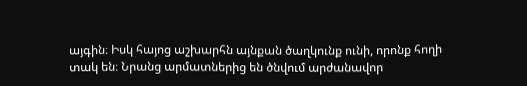այգին։ Իսկ հայոց աշխարհն այնքան ծաղկունք ունի, որոնք հողի տակ են։ Նրանց արմատներից են ծնվում արժանավոր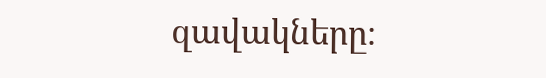զավակները։